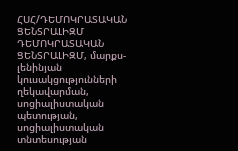ՀՍՀ/ԴԵՄՈԿՐԱՏԱԿԱՆ ՑԵՆՏՐԱԼԻԶՄ
ԴԵՄՈԿՐԱՏԱԿԱՆ ՑԵՆՏՐԱԼԻԶՄ, մարքս-լենինյան կուսակցությունների ղեկավարման, սոցիալիստական պետության, սոցիալիստական տնտեսության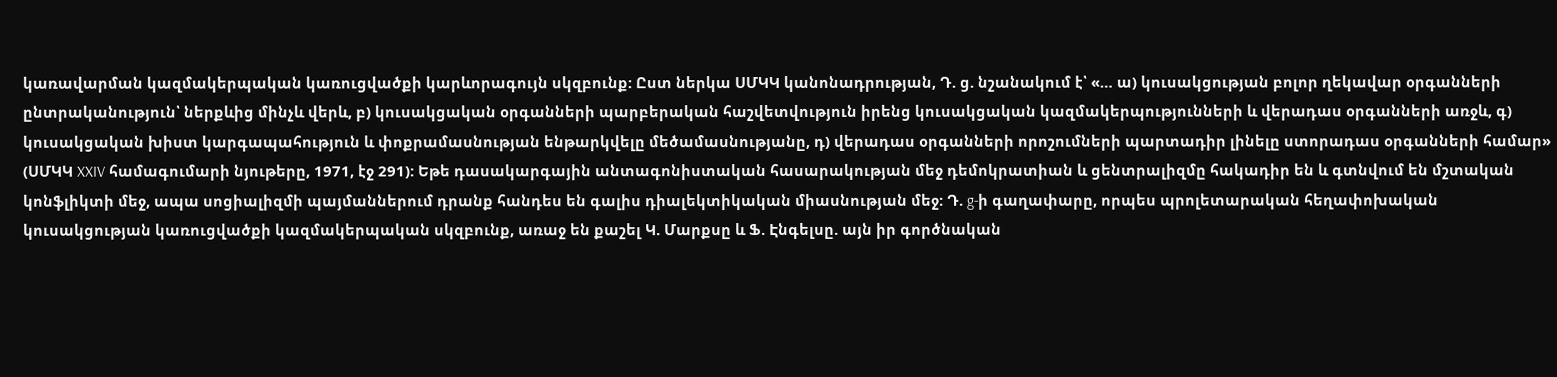կառավարման կազմակերպական կառուցվածքի կարևորագույն սկզբունք: Ըստ ներկա ՍՄԿԿ կանոնադրության, Դ. ց. նշանակում է՝ «… ա) կուսակցության բոլոր ղեկավար օրգանների ընտրականություն՝ ներքևից մինչև վերև, բ) կուսակցական օրգանների պարբերական հաշվետվություն իրենց կուսակցական կազմակերպությունների և վերադաս օրգանների առջև, գ) կուսակցական խիստ կարգապահություն և փոքրամասնության ենթարկվելը մեծամասնությանը, դ) վերադաս օրգանների որոշումների պարտադիր լինելը ստորադաս օրգանների համար» (ՍՄԿԿ XXIV համագումարի նյութերը, 1971, էջ 291): Եթե դասակարգային անտագոնիստական հասարակության մեջ դեմոկրատիան և ցենտրալիզմը հակադիր են և գտնվում են մշտական կոնֆլիկտի մեջ, ապա սոցիալիզմի պայմաններում դրանք հանդես են գալիս դիալեկտիկական միասնության մեջ: Դ. g-ի գաղափարը, որպես պրոլետարական հեղափոխական կուսակցության կառուցվածքի կազմակերպական սկզբունք, առաջ են քաշել Կ. Մարքսը և Ֆ. Էնգելսը. այն իր գործնական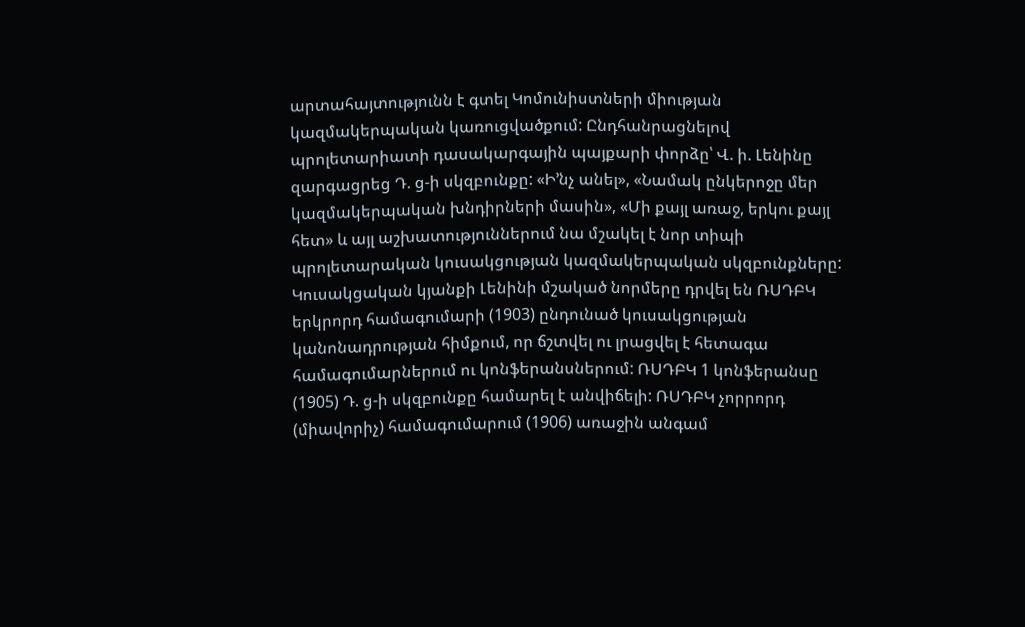արտահայտությունն է գտել Կոմունիստների միության կազմակերպական կառուցվածքում: Ընդհանրացնելով պրոլետարիատի դասակարգային պայքարի փորձը՝ Վ. ի. Լենինը զարգացրեց Դ. ց-ի սկզբունքը: «Ի’նչ անել», «Նամակ ընկերոջը մեր կազմակերպական խնդիրների մասին», «Մի քայլ առաջ, երկու քայլ հետ» և այլ աշխատություններում նա մշակել է նոր տիպի պրոլետարական կուսակցության կազմակերպական սկզբունքները: Կուսակցական կյանքի Լենինի մշակած նորմերը դրվել են ՌՍԴԲԿ երկրորդ համագումարի (1903) ընդունած կուսակցության կանոնադրության հիմքում, որ ճշտվել ու լրացվել է հետագա համագումարներում ու կոնֆերանսներում: ՌՍԴԲԿ 1 կոնֆերանսը (1905) Դ. ց-ի սկզբունքը համարել է անվիճելի: ՌՍԴԲԿ չորրորդ (միավորիչ) համագումարում (1906) առաջին անգամ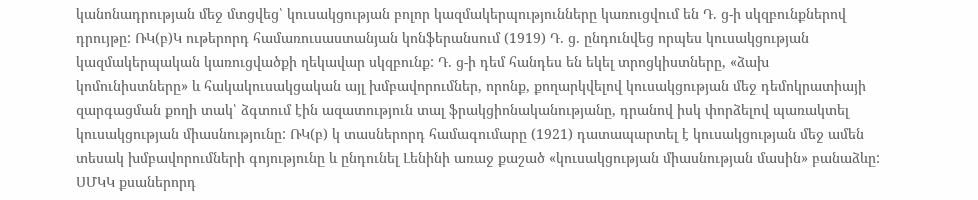կանոնադրության մեջ մտցվեց՝ կուսակցության բոլոր կազմակերպությունները կառուցվում են Դ. ց-ի սկզբունքներով դրույթը: ՌԿ(բ)Կ ութերորդ համառուսաստանյան կոնֆերանսում (1919) Դ. ց. ընդունվեց որպես կուսակցության կազմակերպական կառուցվածքի ղեկավար սկզբունք: Դ. ց-ի դեմ հանդես են եկել տրոցկիստները, «ձախ կոմունիստները» և հակակուսակցական այլ խմբավորումներ, որոնք, քողարկվելով կուսակցության մեջ դեմոկրատիայի զարգացման քողի տակ՝ ձգտում էին ազատություն տալ ֆրակցիոնականությանը, դրանով իսկ փորձելով պառակտել կուսակցության միասնությունը: ՌԿ(բ) կ տասներորդ համագումարը (1921) դատապարտել է կուսակցության մեջ ամեն տեսակ խմբավորումների գոյությունը և ընդունել Լենինի առաջ քաշած «կուսակցության միասնության մասին» բանաձևը: ՍՄԿԿ քսաներորդ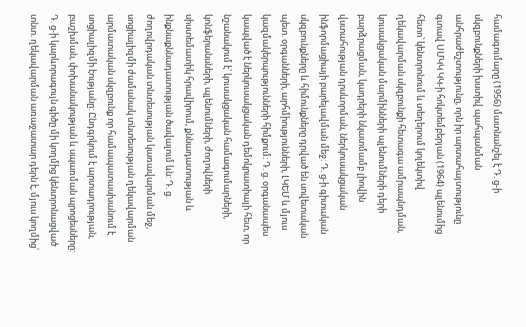համագումարը (1956) մատնանշել է Դ. ց-ի սկզբունքների խստիվ պահպանման անհրաժեշտությունը, որն իր արտահայտությունը գտավ ՍՄԿԿ ԿԿ-ի հոկտեմբերյան (1964) պլենումից հետո՝ կենտրոնում և տեղերում կոլեկտիվ ղեկավարման սկզբունքի հետագա ամրապնդման, կուսակցական մարմինների պլենումների դերի բարձրացման, կադրերի նկատմամբ լիովին վստահության դրսևորման, ներկուսակցական ինֆորմացիայի բարելավման մեջ: Դ. ց-ի գիտական սկզբունքները և հիմունքները դրված են սովետական պետ. օրգանների, արհմիությունների, ԼԿԵՄ և մյուս կազմակերպությունների հիմքում: Դ. ց. օրգանապես կապված է ներկուսակցական դեմոկրատիայի հետ, որ նշանակում է՝ կուսակցական համագումարների, կոնֆերանսների, պլենումների, ժողովների սիստեմատիկ հրավիրում, քննադատության և ինքնաքննադատության ծավալում ևն: Դ. ց. ժողովրդական տնտեսության կառավարման մեջ, սոցիալիզմի ժամանակ տնտեսության ղեկավարման արմատական սկզբունք որ համապատասխանում է սոցիալիզմի էությանը: Ընդգրկում է արտադրության, բաշխման, փոխանակության և սպառման պրոցեսները: Դ. ց-ի կարևորագույն գիծը մի կողմից կենտրոնացված տնտ. ղեկավարման առաջատար դերն է, մյուս կողմից՝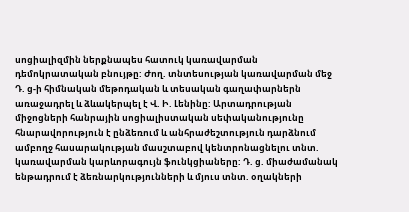սոցիալիզմին ներքնապես հատուկ կառավարման դեմոկրատական բնույթը: Ժող. տնտեսության կառավարման մեջ Դ. ց-ի հիմնական մեթոդական և տեսական գաղափարներն առաջադրել և ձևակերպել է Վ. Ի. Լենինը: Արտադրության միջոցների հանրային սոցիալիստական սեփականությունը հնարավորություն է ընձեռում և անհրաժեշտություն դարձնում ամբողջ հասարակության մասշտաբով կենտրոնացնելու տնտ. կառավարման կարևորագույն ֆունկցիաները: Դ. ց. միաժամանակ ենթադրում է ձեռնարկությունների և մյուս տնտ. օղակների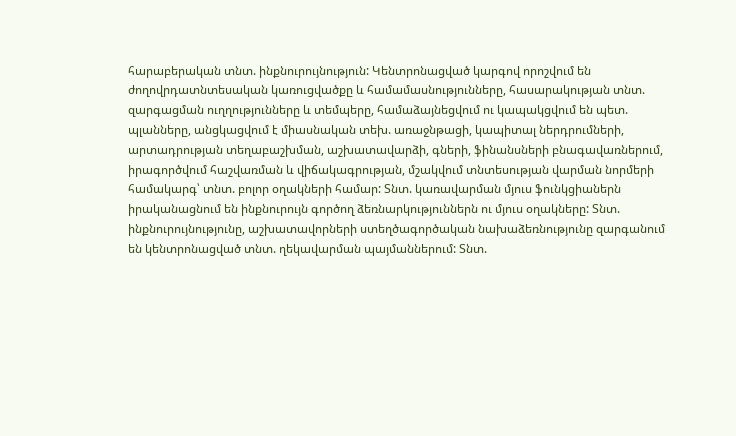հարաբերական տնտ. ինքնուրույնություն: Կենտրոնացված կարգով որոշվում են ժողովրդատնտեսական կառուցվածքը և համամասնությունները, հասարակության տնտ. զարգացման ուղղությունները և տեմպերը, համաձայնեցվում ու կապակցվում են պետ. պլանները, անցկացվում է միասնական տեխ. առաջնթացի, կապիտալ ներդրումների, արտադրության տեղաբաշխման, աշխատավարձի, գների, ֆինանսների բնագավառներում, իրագործվում հաշվառման և վիճակագրության, մշակվում տնտեսության վարման նորմերի համակարգ՝ տնտ. բոլոր օղակների համար: Տնտ. կառավարման մյուս ֆունկցիաներն իրականացնում են ինքնուրույն գործող ձեռնարկություններն ու մյուս օղակները: Տնտ. ինքնուրույնությունը, աշխատավորների ստեղծագործական նախաձեռնությունը զարգանում են կենտրոնացված տնտ. ղեկավարման պայմաններում: Տնտ.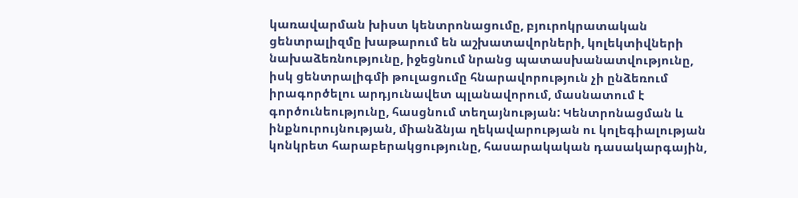կառավարման խիստ կենտրոնացումը, բյուրոկրատական ցենտրալիզմը խաթարում են աշխատավորների, կոլեկտիվների նախաձեռնությունը, իջեցնում նրանց պատասխանատվությունը, իսկ ցենտրալիգմի թուլացումը հնարավորություն չի ընձեռում իրագործելու արդյունավետ պլանավորում, մասնատում է գործունեությունը, հասցնում տեղայնության: Կենտրոնացման և ինքնուրույնության, միանձնյա ղեկավարության ու կոլեգիալության կոնկրետ հարաբերակցությունը, հասարակական դասակարգային,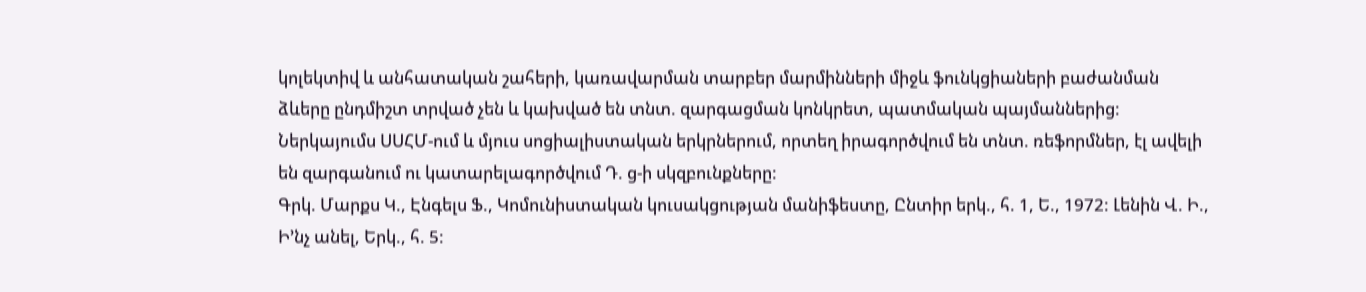կոլեկտիվ և անհատական շահերի, կառավարման տարբեր մարմինների միջև ֆունկցիաների բաժանման ձևերը ընդմիշտ տրված չեն և կախված են տնտ. զարգացման կոնկրետ, պատմական պայմաններից: Ներկայումս ՍՍՀՄ-ում և մյուս սոցիալիստական երկրներում, որտեղ իրագործվում են տնտ. ռեֆորմներ, էլ ավելի են զարգանում ու կատարելագործվում Դ. ց-ի սկզբունքները:
Գրկ. Մարքս Կ., Էնգելս Ֆ., Կոմունիստական կուսակցության մանիֆեստը, Ընտիր երկ., հ. 1, Ե., 1972: Լենին Վ. Ի., Ի’նչ անել, Երկ., հ. 5: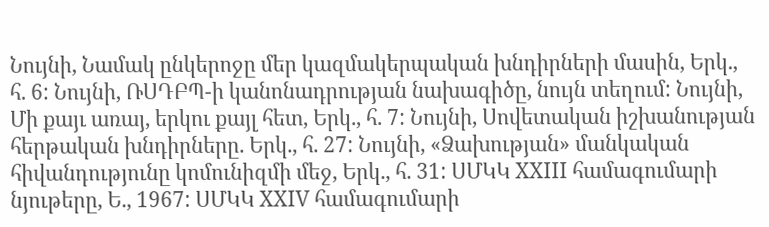Նույնի, Նամակ ընկերոջը մեր կազմակերպական խնդիրների մասին, Երկ., հ. 6: Նույնի, ՌՍԴԲՊ-ի կանոնադրության նախագիծը, նույն տեղում: Նույնի, Մի քայւ առայ, երկու քայլ հետ, Երկ., հ. 7: Նույնի, Սովետական իշխանության հերթական խնդիրները. Երկ., հ. 27: Նույնի, «Ձախության» մանկական հիվանդությունը կոմունիզմի մեջ, Երկ., հ. 31: ՍՄԿԿ XXIII համագումարի նյութերը, Ե., 1967: ՍՄԿԿ XXIV համագումարի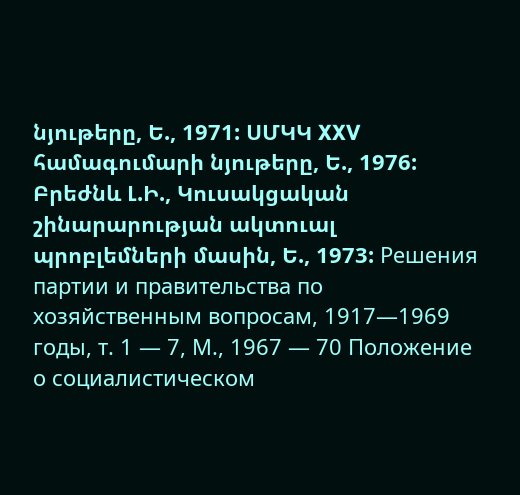նյութերը, Ե., 1971: ՍՄԿԿ XXV համագումարի նյութերը, Ե., 1976: Բրեժնև Լ.Ի., Կուսակցական շինարարության ակտուալ պրոբլեմների մասին, Ե., 1973: Решения партии и правительства по хозяйственным вопросам, 1917—1969 годы, т. 1 — 7, М., 1967 — 70 Положение о социалистическом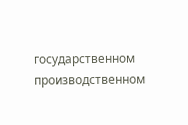государственном производственном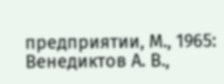предприятии, М., 1965: Венедиктов А. В.,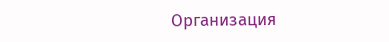Организация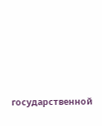государственной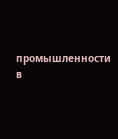промышленности в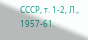СССР, т. 1-2, Л., 1957-61.